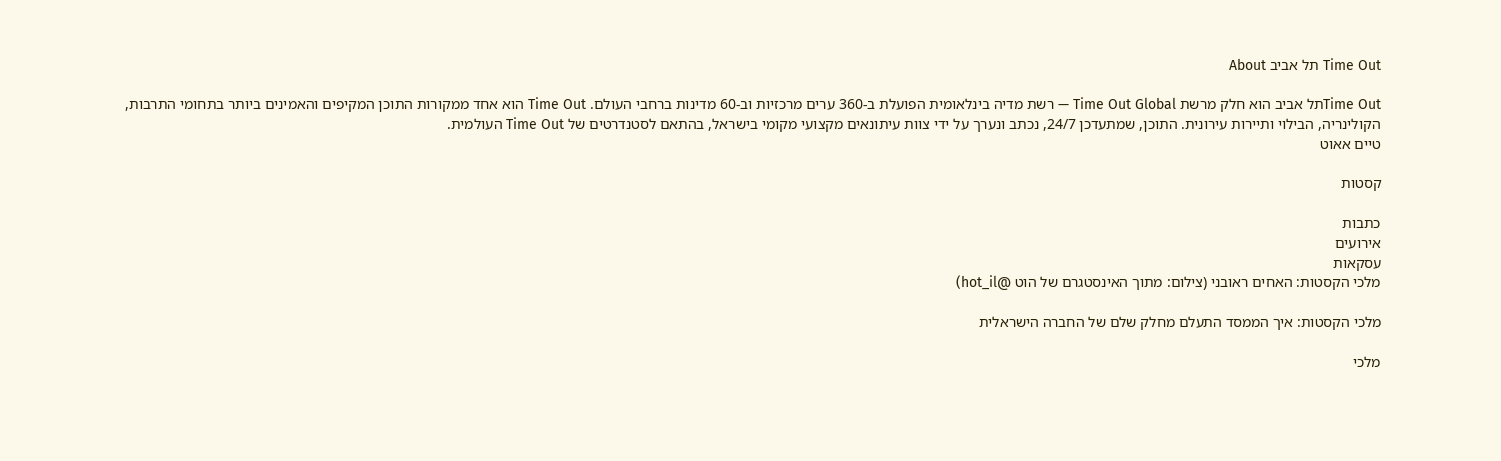Time Out תל אביב About

Time Outתל אביב הוא חלק מרשת Time Out Global — רשת מדיה בינלאומית הפועלת ב-360 ערים מרכזיות וב-60 מדינות ברחבי העולם. Time Out הוא אחד ממקורות התוכן המקיפים והאמינים ביותר בתחומי התרבות, הקולינריה, הבילוי ותיירות עירונית. התוכן, שמתעדכן 24/7, נכתב ונערך על ידי צוות עיתונאים מקצועי מקומי בישראל, בהתאם לסטנדרטים של Time Out העולמית.
טיים אאוט

קסטות

כתבות
אירועים
עסקאות
מלכי הקסטות: האחים ראובני (צילום: מתוך האינסטגרם של הוט @hot_il)

מלכי הקסטות: איך הממסד התעלם מחלק שלם של החברה הישראלית

מלכי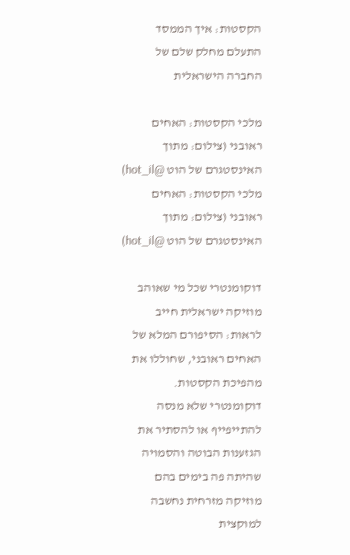הקסטות: איך הממסד התעלם מחלק שלם של החברה הישראלית

מלכי הקסטות: האחים ראובני (צילום: מתוך האינסטגרם של הוט @hot_il)
מלכי הקסטות: האחים ראובני (צילום: מתוך האינסטגרם של הוט @hot_il)

דוקומנטרי שכל מי שאוהב מוזיקה ישראלית חייב לראות: הסיפורם המלא של האחים ראובני, שחוללו את מהפיכת הקסטות. דוקומנטרי שלא מנסה להתייפייף או להסתיר את הגזענות הבוטה והסמויה שהיתה פה בימים בהם מוזיקה מזרחית נחשבה למוקצית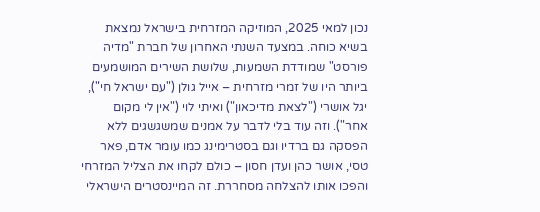נכון למאי 2025, המוזיקה המזרחית בישראל נמצאת בשיא כוחה. במצעד השנתי האחרון של חברת "מדיה פורסט" שמודדת השמעות, שלושת השירים המושמעים ביותר היו של זמרי מזרחית – אייל גולן ("עם ישראל חי"), יגל אושרי ("לצאת מדיכאון") ואיתי לוי ("אין לי מקום אחר"). וזה עוד בלי לדבר על אמנים שמשגשגים ללא הפסקה גם ברדיו וגם בסטרימינג כמו עומר אדם, פאר טסי, אושר כהן ועדן חסון – כולם לקחו את הצליל המזרחי והפכו אותו להצלחה מסחררת. זה המיינסטרים הישראלי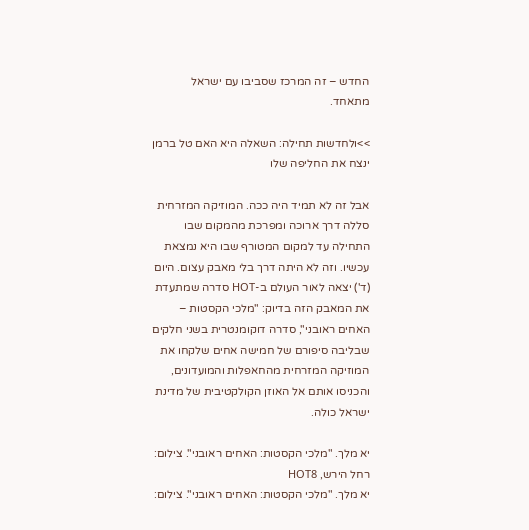החדש – זה המרכז שסביבו עם ישראל מתאחד.

>>ולחדשות תחילה: השאלה היא האם טל ברמן ינצח את החליפה שלו

אבל זה לא תמיד היה ככה. המוזיקה המזרחית סללה דרך ארוכה ומפרכת מהמקום שבו התחילה עד למקום המטורף שבו היא נמצאת עכשיו. וזה לא היתה דרך בלי מאבק עצום. היום (ד') יצאה לאור העולם ב-HOT סדרה שמתעדת את המאבק הזה בדיוק: "מלכי הקסטות – האחים ראובני", סדרה דוקומנטרית בשני חלקים שבליבה סיפורם של חמישה אחים שלקחו את המוזיקה המזרחית מהחאפלות והמועדונים, והכניסו אותם אל האוזן הקולקטיבית של מדינת ישראל כולה.

יא מלך. "מלכי הקסטות: האחים ראובני". צילום: רחל הירש, HOT8
יא מלך. "מלכי הקסטות: האחים ראובני". צילום: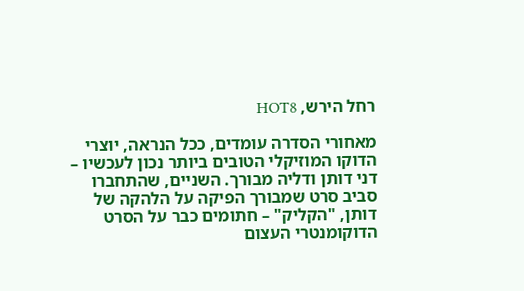רחל הירש, HOT8

מאחורי הסדרה עומדים, ככל הנראה, יוצרי הדוקו המוזיקלי הטובים ביותר נכון לעכשיו – דני דותן ודליה מבורך. השניים, שהתחברו סביב סרט שמבורך הפיקה על הלהקה של דותן, "הקליק" – חתומים כבר על הסרט הדוקומנטרי העצום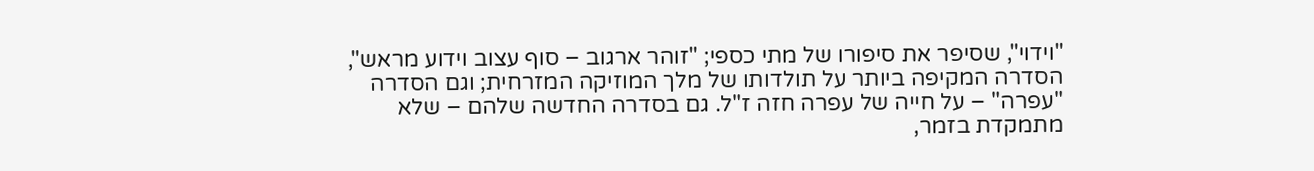"וידוי", שסיפר את סיפורו של מתי כספי; "זוהר ארגוב – סוף עצוב וידוע מראש", הסדרה המקיפה ביותר על תולדותו של מלך המוזיקה המזרחית; וגם הסדרה "עפרה" – על חייה של עפרה חזה ז"ל. גם בסדרה החדשה שלהם – שלא מתמקדת בזמר,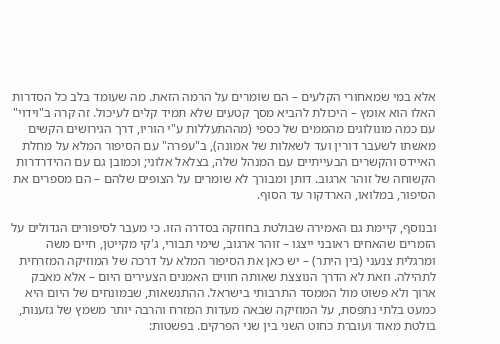אלא במי שמאחורי הקלעים – הם שומרים על הרמה הזאת. מה שעומד בלב כל הסדרות האלו הוא אומץ – היכולת להביא מסך קטעים שלא תמיד קלים לעיכול. זה קרה ב"וידוי" עם כמה מונולוגים מהממים של כספי (מההתעללות ע"י הוריו, דרך הגירושים הקשים מאשתו לשעבר דורין ועד לשאלות של אמונה), ב"עפרה" עם הסיפור המלא על מחלת האיידס והקשרים הבעייתיים עם המנהל שלה, בצלאל אלוני; וכמובן גם עם ההידרדרות הקשוחה של זוהר ארגוב. דותן ומבורך לא שומרים על הצופים שלהם – הם מספרים את הסיפור, במלואו, הארדקור עד הסוף.

ובנוסף, קיימת גם האמירה שבולטת בחוזקה בסדרה הזו. כי מעבר לסיפורים הגדולים על הזמרים שהאחים ראובני ייצגו – זוהר ארגוב, שימי תבורי, ג'קי מקייטן, חיים משה ומרגלית צנעני (בין היתר) – יש כאן את הסיפור המלא על דרכה של המוזיקה המזרחית לתהילה. וזאת לא הדרך הנוצצת שאותה חווים האמנים הצעירים היום – אלא מאבק ארוך ולא פשוט מול הממסד התרבותי בישראל. ההתנשאות, שבמונחים של היום היא כמעט בלתי נתפסת, על המוזיקה שבאה מעדות המזרח והרבה יותר משמץ של גזענות, בולטת מאוד ועוברת כחוט השני בין שני הפרקים. בפשטות: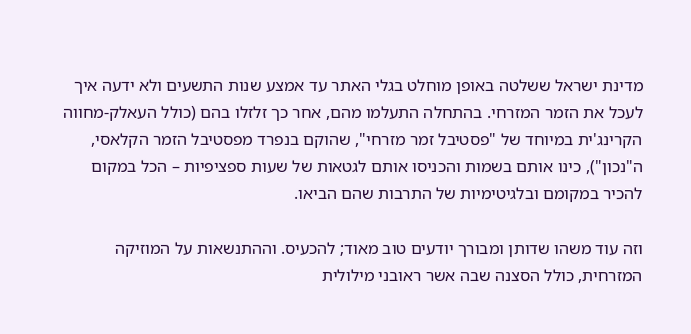מדינת ישראל ששלטה באופן מוחלט בגלי האתר עד אמצע שנות התשעים ולא ידעה איך לעכל את הזמר המזרחי. בהתחלה התעלמו מהם, אחר כך זלזלו בהם (כולל העאלק-מחווה הקרינג'ית במיוחד של "פסטיבל זמר מזרחי", שהוקם בנפרד מפסטיבל הזמר הקלאסי, ה"נכון"), כינו אותם בשמות והכניסו אותם לגטאות של שעות ספציפיות – הכל במקום להכיר במקומם ובלגיטימיות של התרבות שהם הביאו.

וזה עוד משהו שדותן ומבורך יודעים טוב מאוד; להכעיס. וההתנשאות על המוזיקה המזרחית, כולל הסצנה שבה אשר ראובני מילולית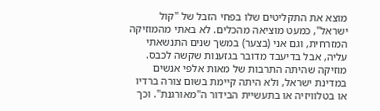מוצא את התקליטים שלו בפחי הזבל של "קול ישראל", כמעט מוציאה מהכלים. לא באתי מהמוזיקה המזרחית, וגם אני (בצער) במשך שנים התנשאתי עליה, אבל בדיעבד מדובר בגזענות שקשה לכבס. מוזיקה שהיתה התרבות של מאות אלפי אנשים במדינת ישראל, ולא היתה קיימת בשום צורה ברדיו או בטלוויזיה או בתעשיית הבידור ה"מאורגנת". וכך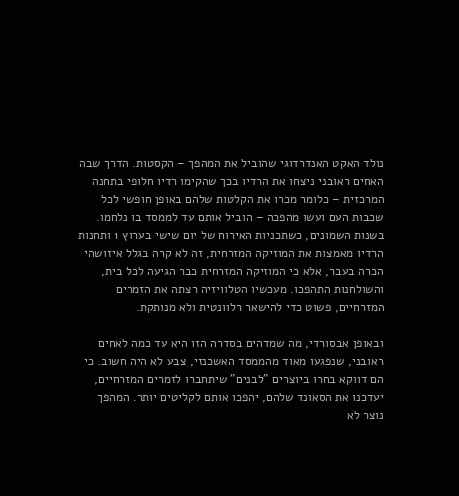נולד האקט האנדרדוגי שהוביל את המהפך – הקסטות. הדרך שבה האחים ראובני ניצחו את הרדיו בכך שהקימו רדיו חלופי בתחנה המרכזית – כלומר מכרו את הקלטות שלהם באופן חופשי לכל שכבות העם ועשו מהפכה – הוביל אותם עד לממסד בו נלחמו. בשנות השמונים, כשתכניות האירוח של יום שישי בערוץ 1 ותחנות הרדיו מאמצות את המוזיקה המזרחית, זה לא קרה בגלל איזושהי הכרה בעבר, אלא כי המוזיקה המזרחית כבר הגיעה לכל בית, והשולחנות התהפכו. מעכשיו הטלוויזיה רצתה את הזמרים המזרחיים, פשוט כדי להישאר רלוונטית ולא מנותקת.

ובאופן אבסורדי, מה שמדהים בסדרה הזו היא עד כמה לאחים ראובני, שנפגעו מאוד מהממסד האשכנזי, צבע לא היה חשוב. כי הם דווקא בחרו ביוצרים "לבנים" שיתחברו לזמרים המזרחיים, יעדכנו את הסאונד שלהם, יהפכו אותם לקליטים יותר. המהפך נוצר לא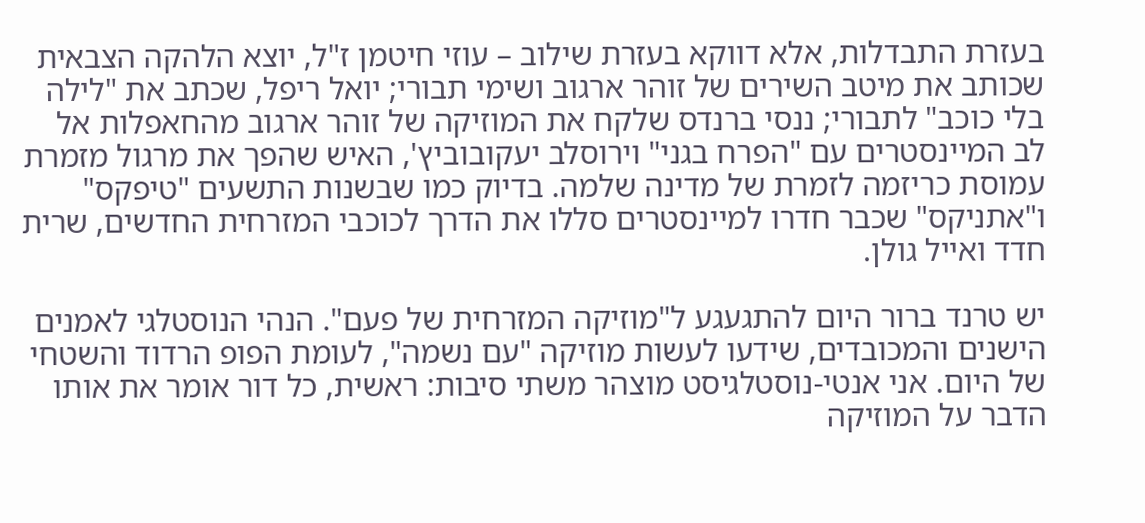בעזרת התבדלות, אלא דווקא בעזרת שילוב – עוזי חיטמן ז"ל, יוצא הלהקה הצבאית שכותב את מיטב השירים של זוהר ארגוב ושימי תבורי; יואל ריפל, שכתב את "לילה בלי כוכב" לתבורי; ננסי ברנדס שלקח את המוזיקה של זוהר ארגוב מהחאפלות אל לב המיינסטרים עם "הפרח בגני" וירוסלב יעקובוביץ', האיש שהפך את מרגול מזמרת עמוסת כריזמה לזמרת של מדינה שלמה. בדיוק כמו שבשנות התשעים "טיפקס" ו"אתניקס" שכבר חדרו למיינסטרים סללו את הדרך לכוכבי המזרחית החדשים, שרית חדד ואייל גולן.

יש טרנד ברור היום להתגעגע ל"מוזיקה המזרחית של פעם". הנהי הנוסטלגי לאמנים הישנים והמכובדים, שידעו לעשות מוזיקה "עם נשמה", לעומת הפופ הרדוד והשטחי של היום. אני אנטי-נוסטלגיסט מוצהר משתי סיבות: ראשית, כל דור אומר את אותו הדבר על המוזיקה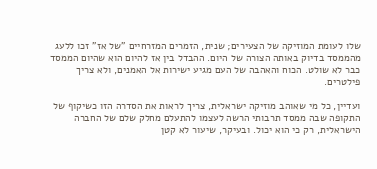שלו לעומת המוזיקה של הצעירים; שנית, הזמרים המזרחיים "של אז" זכו ללעג מהממסד בדיוק באותה הצורה של היום. ההבדל בין אז להיום הוא שהיום הממסד כבר לא שולט. הכוח והאהבה של העם מגיע ישירות אל האמנים, ולא צריך פילטרים.

ועדיין, כל מי שאוהב מוזיקה ישראלית, צריך לראות את הסדרה הזו כשיקוף של התקופה שבה ממסד תרבותי הרשה לעצמו להתעלם מחלק שלם של החברה הישראלית, רק כי הוא יכול. ובעיקר, שיעור לא קטן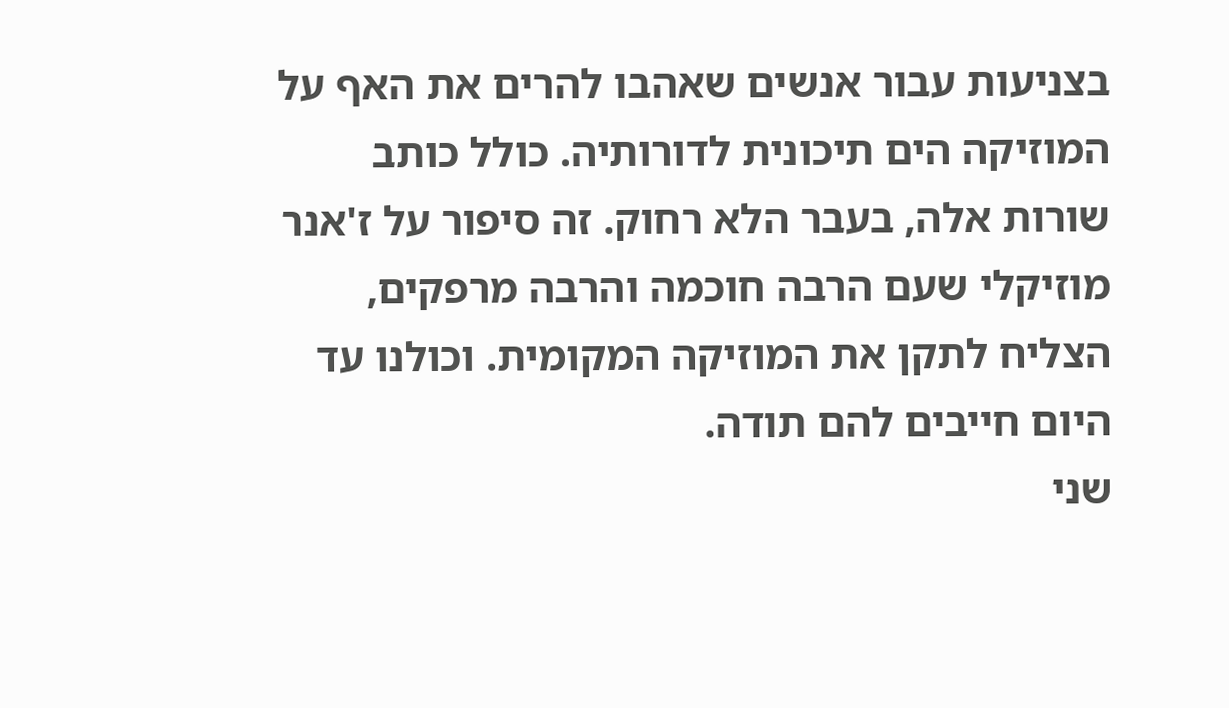בצניעות עבור אנשים שאהבו להרים את האף על המוזיקה הים תיכונית לדורותיה. כולל כותב שורות אלה, בעבר הלא רחוק. זה סיפור על ז'אנר מוזיקלי שעם הרבה חוכמה והרבה מרפקים, הצליח לתקן את המוזיקה המקומית. וכולנו עד היום חייבים להם תודה.
שני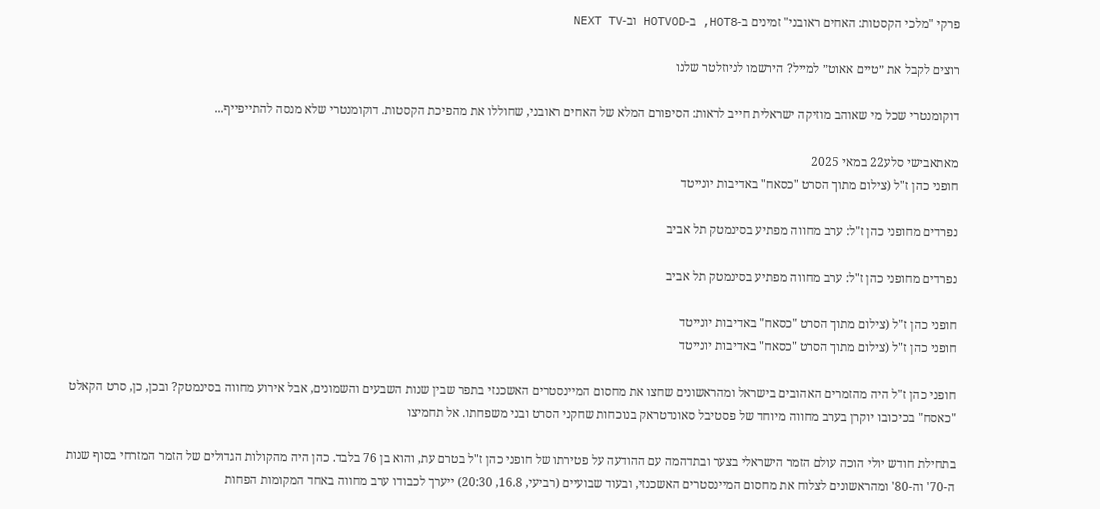פרקי "מלכי הקסטות: האחים ראובני" זמינים ב-HOT8, ב-HOTVOD וב-NEXT TV

רוצים לקבל את ״טיים אאוט״ למייל? הירשמו לניוזלטר שלנו

דוקומנטרי שכל מי שאוהב מוזיקה ישראלית חייב לראות: הסיפורם המלא של האחים ראובני, שחוללו את מהפיכת הקסטות. דוקומנטרי שלא מנסה להתייפייף...

מאתאבישי סלע22 במאי 2025
חופני כהן ז"ל (צילום מתוך הסרט "כסאח" באדיבות יונייטד

נפרדים מחופני כהן ז"ל: ערב מחווה מפתיע בסינמטק תל אביב

נפרדים מחופני כהן ז"ל: ערב מחווה מפתיע בסינמטק תל אביב

חופני כהן ז"ל (צילום מתוך הסרט "כסאח" באדיבות יונייטד
חופני כהן ז"ל (צילום מתוך הסרט "כסאח" באדיבות יונייטד

חופני כהן ז"ל היה מהזמרים האהובים בישראל ומהראשונים שחצו את מחסום המיינסטרים האשכנזי בתפר שבין שנות השבעים והשמונים, אבל אירוע מחווה בסינמטק? ובכן, כן, סרט הקאלט "כאסח" בכיכובו יוקרן בערב מחווה מיוחד של פסטיבל סאונדטראק בנוכחות שחקני הסרט ובני משפחתו. אל תחמיצו

בתחילת חודש יולי הוכה עולם הזמר הישראלי בצער ובתדהמה עם ההודעה על פטירתו של חופני כהן ז"ל בטרם עת, והוא בן 76 בלבד. כהן היה מהקולות הגדולים של הזמר המזרחי בסוף שנות ה-70' וה-80' ומהראשונים לצלוח את מחסום המיינסטרים האשכנזי, ובעוד שבועיים (רביעי, 16.8, 20:30) ייערך לכבודו ערב מחווה באחד המקומות הפחות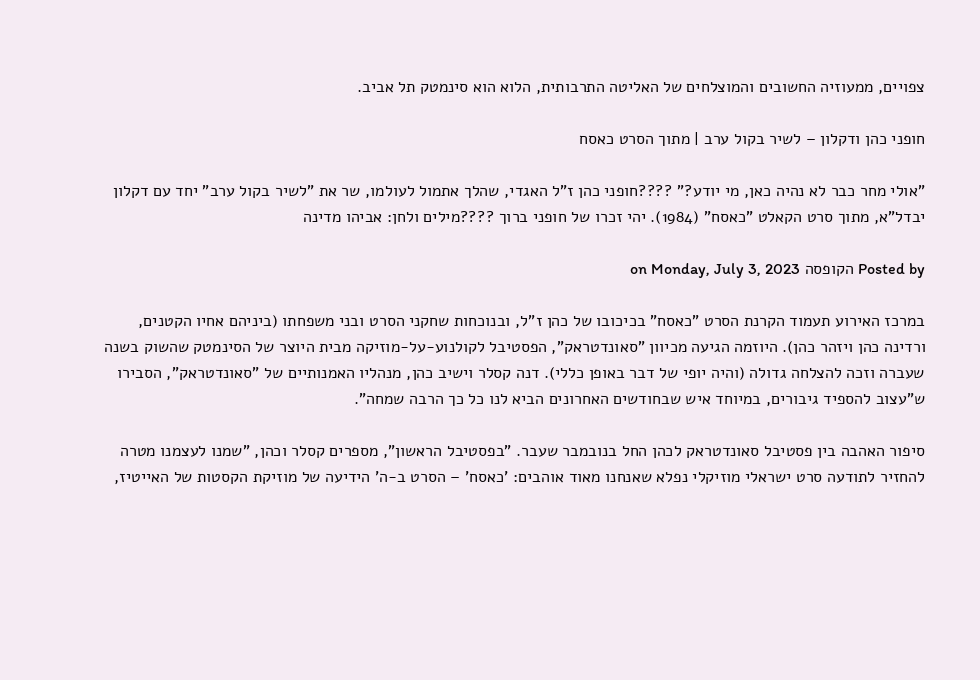צפויים, ממעוזיה החשובים והמוצלחים של האליטה התרבותית, הלוא הוא סינמטק תל אביב.

חופני כהן ודקלון – לשיר בקול ערב | מתוך הסרט כאסח

"אולי מחר כבר לא נהיה כאן, מי יודע?" ????חופני כהן ז"ל האגדי, שהלך אתמול לעולמו, שר את "לשיר בקול ערב" יחד עם דקלון יבדל"א, מתוך סרט הקאלט "כאסח" (1984). יהי זכרו של חופני ברוך ????מילים ולחן: אביהו מדינה

Posted by הקופסה on Monday, July 3, 2023

במרכז האירוע תעמוד הקרנת הסרט "כאסח" בכיכובו של כהן ז"ל, ובנוכחות שחקני הסרט ובני משפחתו (ביניהם אחיו הקטנים, ורדינה כהן ויזהר כהן). היוזמה הגיעה מכיוון "סאונדטראק", הפסטיבל לקולנוע-על-מוזיקה מבית היוצר של הסינמטק שהשוק בשנה שעברה וזכה להצלחה גדולה (והיה יופי של דבר באופן כללי). דנה קסלר וישיב כהן, מנהליו האמנותיים של "סאונדטראק", הסבירו ש"עצוב להספיד גיבורים, במיוחד איש שבחודשים האחרונים הביא לנו כל כך הרבה שמחה".

סיפור האהבה בין פסטיבל סאונדטראק לכהן החל בנובמבר שעבר. "בפסטיבל הראשון", מספרים קסלר וכהן, "שמנו לעצמנו מטרה להחזיר לתודעה סרט ישראלי מוזיקלי נפלא שאנחנו מאוד אוהבים: 'כאסח' – הסרט ב-ה' הידיעה של מוזיקת הקסטות של האייטיז,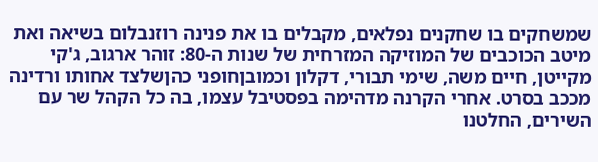שמשחקים בו שחקנים נפלאים, מקבלים בו את פנינה רוזנבלום בשיאה ואת מיטב הכוכבים של המוזיקה המזרחית של שנות ה-80: זוהר ארגוב, ג'קי מקייטן, חיים משה, שימי תבורי, דקלון וכמובןחופני כהןשלצד אחותו ורדינה מככב בסרט. אחרי הקרנה מדהימה בפסטיבל עצמו, בה כל הקהל שר עם השירים, החלטנו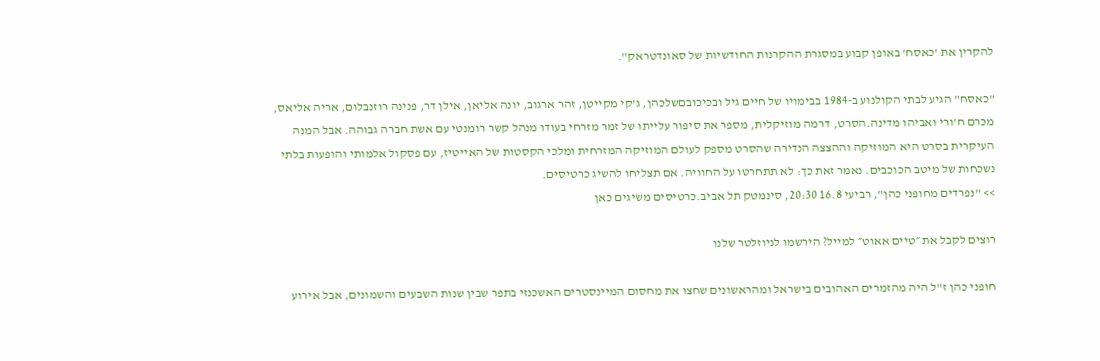להקרין את 'כאסח' באופן קבוע במסגרת ההקרנות החודשיות של סאונדטראק".

"כאסח" הגיע לבתי הקולנוע ב-1984 בבימויו של חיים גיל ובכיכובםשלכהן, ג'קי מקייטן, זהר ארגוב, יונה אליאן, אילן דר, פנינה רוזנבלום, אריה אליאס, מכרם ח'ורי ואביהו מדינה.הסרט, דרמה מוזיקלית, מספר את סיפור עלייתו של זמר מזרחי בעודו מנהל קשר רומנטי עם אשת חברה גבוהה. אבל המנה העיקרית בסרט היא המוזיקה וההצצה הנדירה שהסרט מספק לעולם המוזיקה המזרחית ומלכי הקסטות של האייטיז, עם פסקול אלמותי והופעות בלתי נשכחות של מיטב הכוכבים. נאמר זאת כך: לא תתחרטו על החוויה. אם תצליחו להשיג כרטיסים.
>> "נפרדים מחופני כהן", רביעי 16.8 20:30, סינמטק תל אביב.כרטיסים משיגים כאן

רוצים לקבל את ״טיים אאוט״ למייל? הירשמו לניוזלטר שלנו

חופני כהן ז"ל היה מהזמרים האהובים בישראל ומהראשונים שחצו את מחסום המיינסטרים האשכנזי בתפר שבין שנות השבעים והשמונים, אבל אירוע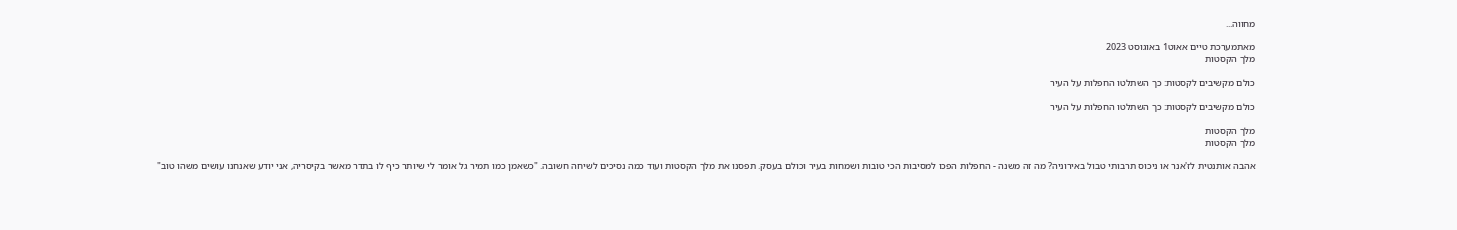מחווה...

מאתמערכת טיים אאוט1 באוגוסט 2023
מלך הקסטות

כולם מקשיבים לקסטות: כך השתלטו החפלות על העיר

כולם מקשיבים לקסטות: כך השתלטו החפלות על העיר

מלך הקסטות
מלך הקסטות

אהבה אותנטית לז'אנר או ניכוס תרבותי טבול באירוניה? מה זה משנה - החפלות הפכו למסיבות הכי טובות ושמחות בעיר וכולם בעסק. תפסנו את מלך הקסטות ועוד כמה נסיכים לשיחה חשובה. "כשאמן כמו תמיר גל אומר לי שיותר כיף לו בתדר מאשר בקיסריה, אני יודע שאנחנו עושים משהו טוב"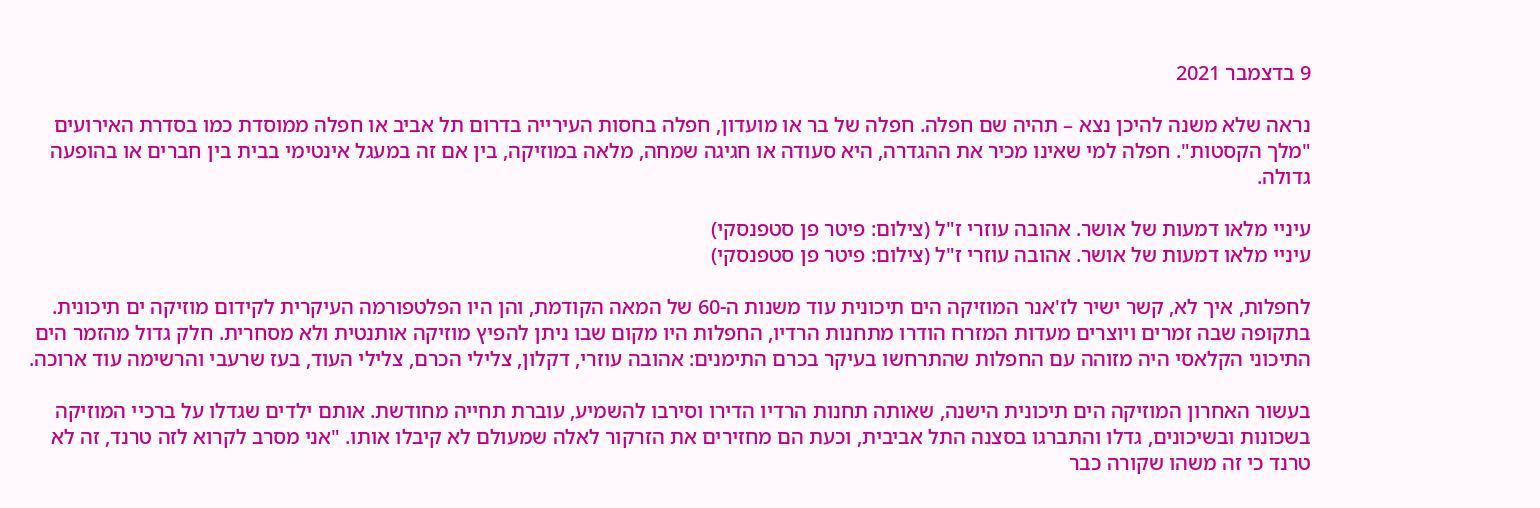9 בדצמבר 2021

נראה שלא משנה להיכן נצא – תהיה שם חפלה. חפלה של בר או מועדון, חפלה בחסות העירייה בדרום תל אביב או חפלה ממוסדת כמו בסדרת האירועים "מלך הקסטות". חפלה למי שאינו מכיר את ההגדרה, היא סעודה או חגיגה שמחה, מלאה במוזיקה, בין אם זה במעגל אינטימי בבית בין חברים או בהופעה גדולה.

עיניי מלאו דמעות של אושר. אהובה עוזרי ז"ל (צילום: פיטר פן סטפנסקי)
עיניי מלאו דמעות של אושר. אהובה עוזרי ז"ל (צילום: פיטר פן סטפנסקי)

לחפלות, איך לא, קשר ישיר לז'אנר המוזיקה הים תיכונית עוד משנות ה-60 של המאה הקודמת, והן היו הפלטפורמה העיקרית לקידום מוזיקה ים תיכונית. בתקופה שבה זמרים ויוצרים מעדות המזרח הודרו מתחנות הרדיו, החפלות היו מקום שבו ניתן להפיץ מוזיקה אותנטית ולא מסחרית. חלק גדול מהזמר הים התיכוני הקלאסי היה מזוהה עם החפלות שהתרחשו בעיקר בכרם התימנים: אהובה עוזרי, דקלון, צלילי הכרם, צלילי העוד, בעז שרעבי והרשימה עוד ארוכה.

בעשור האחרון המוזיקה הים תיכונית הישנה, שאותה תחנות הרדיו הדירו וסירבו להשמיע, עוברת תחייה מחודשת. אותם ילדים שגדלו על ברכיי המוזיקה בשכונות ובשיכונים, גדלו והתברגו בסצנה התל אביבית, וכעת הם מחזירים את הזרקור לאלה שמעולם לא קיבלו אותו. "אני מסרב לקרוא לזה טרנד, זה לא טרנד כי זה משהו שקורה כבר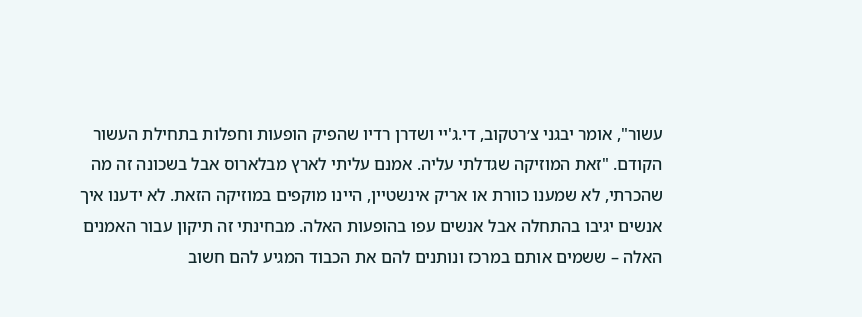עשור", אומר יבגני צ׳רטקוב, די.ג'יי ושדרן רדיו שהפיק הופעות וחפלות בתחילת העשור הקודם. "זאת המוזיקה שגדלתי עליה. אמנם עליתי לארץ מבלארוס אבל בשכונה זה מה שהכרתי, לא שמענו כוורת או אריק אינשטיין, היינו מוקפים במוזיקה הזאת. לא ידענו איך אנשים יגיבו בהתחלה אבל אנשים עפו בהופעות האלה. מבחינתי זה תיקון עבור האמנים האלה – ששמים אותם במרכז ונותנים להם את הכבוד המגיע להם חשוב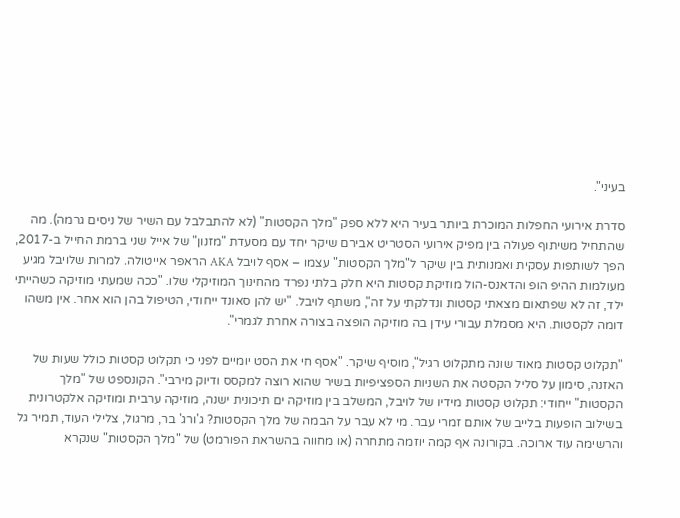בעיני".

סדרת אירועי החפלות המוכרת ביותר בעיר היא ללא ספק "מלך הקסטות" (לא להתבלבל עם השיר של ניסים גרמה). מה שהתחיל משיתוף פעולה בין מפיק אירועי הסטריט אבירם שיקר יחד עם מסעדת "מזנון" של אייל שני ברמת החייל ב-2017, הפך לשותפות עסקית ואמנותית בין שיקר ל"מלך הקסטות" עצמו – אסף לויבל AKA הראפר אייטולה. למרות שלויבל מגיע מעולמות ההיפ הופ והדאנס-הול מוזיקת קסטות היא חלק בלתי נפרד מהחינוך המוזיקלי שלו. "ככה שמעתי מוזיקה כשהייתי ילד, זה לא שפתאום מצאתי קסטות ונדלקתי על זה", משתף לויבל. "יש להן סאונד ייחודי, הטיפול בהן הוא אחר. אין משהו דומה לקסטות. היא מסמלת עבורי עידן בה מוזיקה הופצה בצורה אחרת לגמרי".

"תקלוט קסטות מאוד שונה מתקלוט רגיל", מוסיף שיקר. "אסף חי את הסט יומיים לפני כי תקלוט קסטות כולל שעות של האזנה, סימון על סליל הקסטה את השניות הספציפיות בשיר שהוא רוצה למקסס ודיוק מירבי". הקונספט של "מלך הקסטות" ייחודי: תקלוט קסטות מידיו של לויבל, המשלב בין מוזיקה ים תיכונית ישנה, מוזיקה ערבית ומוזיקה אלקטרונית בשילוב הופעות בלייב של אותם זמרי עבר. מי לא עבר על הבמה של מלך הקסטות? ג'ורג' בר, מרגול, צלילי העוד, תמיר גל והרשימה עוד ארוכה. בקורונה אף קמה יוזמה מתחרה (או מחווה בהשראת הפורמט) של "מלך הקסטות" שנקרא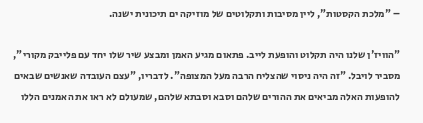– "מלכת הקסטות", ליין מסיבות ותקלוטים של מוזיקה ים תיכונית ישנה.

"הוויז'ן שלנו היה תקלוט והופעת לייב. פתאום מגיע האמן ומבצע שיר שלו יחד עם פלייבק מקורי", מסביר לויבל. "זה היה ניסוי שהצליח הרבה מעל המצופה". לדבריו, "עצם העובדה שאנשים שבאים להופעות האלה מביאים את ההורים שלהם וסבא וסבתא שלהם, שמעולם לא ראו את האמנים הללו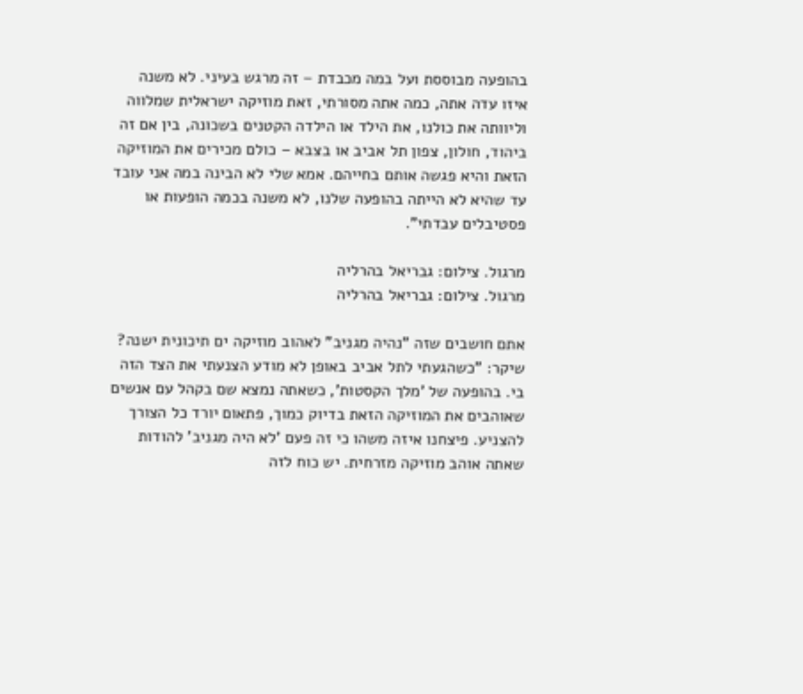בהופעה מבוססת ועל במה מכבדת – זה מרגש בעיני. לא משנה איזו עדה אתה, כמה אתה מסורתי, זאת מוזיקה ישראלית שמלווה וליוותה את כולנו, את הילד או הילדה הקטנים בשכונה, בין אם זה ביהוד, חולון, צפון תל אביב או בצבא – כולם מכירים את המוזיקה הזאת והיא פגשה אותם בחייהם. אמא שלי לא הבינה במה אני עובד עד שהיא לא הייתה בהופעה שלנו, לא משנה בכמה הופעות או פסטיבלים עבדתי".

מרגול. צילום: גבריאל בהרליה
מרגול. צילום: גבריאל בהרליה

אתם חושבים שזה "נהיה מגניב" לאהוב מוזיקה ים תיכונית ישנה?
שיקר: "כשהגעתי לתל אביב באופן לא מודע הצנעתי את הצד הזה בי. בהופעה של 'מלך הקסטות', כשאתה נמצא שם בקהל עם אנשים שאוהבים את המוזיקה הזאת בדיוק כמוך, פתאום יורד כל הצורך להצניע. פיצחנו איזה משהו כי זה פעם 'לא היה מגניב' להודות שאתה אוהב מוזיקה מזרחית. יש כוח לזה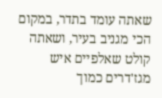שאתה עומד בתדר, במקום הכי מגניב בעיר, ושאתה קולט שאלפיים איש מגז'דרים כמוך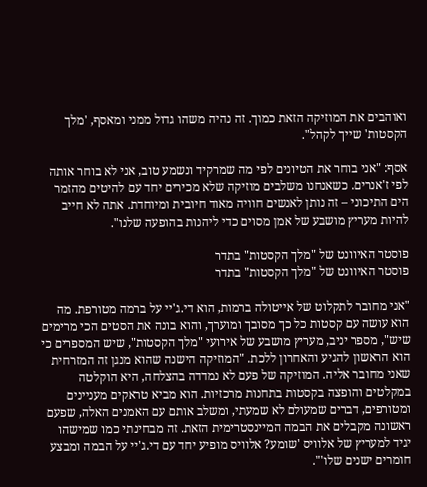ואוהבים את המוזיקה הזאת כמוך. זה נהיה משהו גדול ממני ומאסף, 'מלך הקסטות' שייך לקהל".

אסף: "אני בוחר את הטיונים לפי מה שמרקיד ונשמע טוב, אני לא בוחר אותה לפי ז'אנרים. כשאנחנו משלבים מוזיקה שלא מכירים יחד עם להיטים מהזמר הים התיכוני – זה נותן לאנשים חוויה מאוד חיובית ומיוחדת. אתה לא חייב להיות מעריץ מושבע של אמן מסוים כדי ליהנות בהופעה שלנו".

פוסטר האיוונט של "מלך הקסטות" בתדר
פוסטר האיוונט של "מלך הקסטות" בתדר

"אני מחובר לתקלוט של אייטולה ברמות, הוא די.ג'יי על ברמה מטורפת. מה הוא עושה עם קסטות כל כך מסובך ומוערך, והוא בונה את הסטים הכי מרימים שיש", מספר יניב, מעריץ מושבע של אירועי "מלך הקסטות", שיש המספרים כי הוא הראשון להגיע והאחרון ללכת. "המוזיקה הישנה שהוא מנגן זה המזרחית שאני מחובר אליה. המוזיקה של פעם לא נמדדה בהצלחה, היא הוקלטה במקלטים והופצה בקסטות בתחנות מרכזיות. הוא מביא טראקים מעניינים ומטורפים, דברים שמעולם לא שמעתי, ומשלב אותם עם האמנים האלה, שפעם ראשונה מקבלים את הבמה המיינסטרימית הזאת. זה מבחינתי כמו שמישהו יגיד למעריץ של אלוויס 'שומע? אלוויס מופיע יחד עם די.ג'יי על הבמה ומבצע חומרים ישנים שלו'".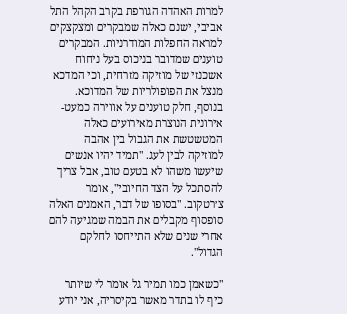למרות האהדה הגורפת בקרב הקהל התל אביבי, ישנם כאלה שמבקרים ומצקצקים למראה החפלות המודרניות. המבקרים טוענים שמדובר בניכוס בעל ניחוח אשכנזי של מוזיקה מזרחית, וכי המדכא מנצל את הפופולריות של המדוכא. בנוסף, חלק טוענים על אווירה כמעט-אירונית הנוצרת מאירועים כאלה המטשטשת את הגבול בין אהבה למוזיקה לבין לעג. "תמיד יהיו אנשים שיעשו משהו לא בטעם טוב, אבל צריך להסתכל על הצד החיובי", אומר צ׳רטקוב. "בסופו של דבר, האמנים האלה סופסוף מקבלים את הבמה שמגיעה להם אחרי שנים שלא התייחסו לחלקם הגדול".

"כשאמן כמו תמיר גל אומר לי שיותר כיף לו בתדר מאשר בקיסריה, אני יודע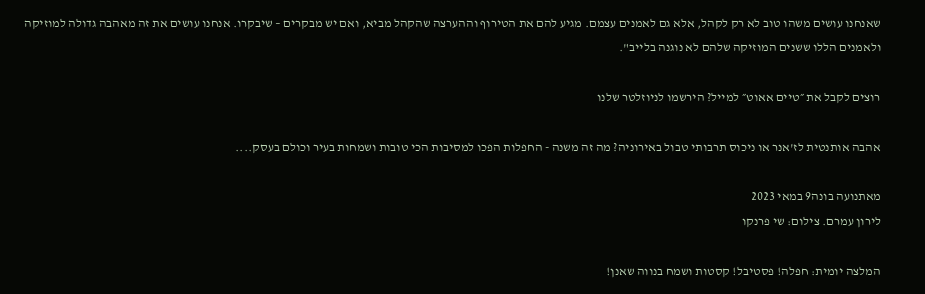שאנחנו עושים משהו טוב לא רק לקהל, אלא גם לאמנים עצמם. מגיע להם את הטירוף וההערצה שהקהל מביא, ואם יש מבקרים – שיבקרו. אנחנו עושים את זה מאהבה גדולה למוזיקה ולאמנים הללו ששנים המוזיקה שלהם לא נוגנה בלייב".

רוצים לקבל את ״טיים אאוט״ למייל? הירשמו לניוזלטר שלנו

אהבה אותנטית לז'אנר או ניכוס תרבותי טבול באירוניה? מה זה משנה - החפלות הפכו למסיבות הכי טובות ושמחות בעיר וכולם בעסק....

מאתנועה בונה9 במאי 2023
לירון עמרם. צילום: שי פרנקו

המלצה יומית: חפלה! פסטיבל! קסטות ושמח בנווה שאנן!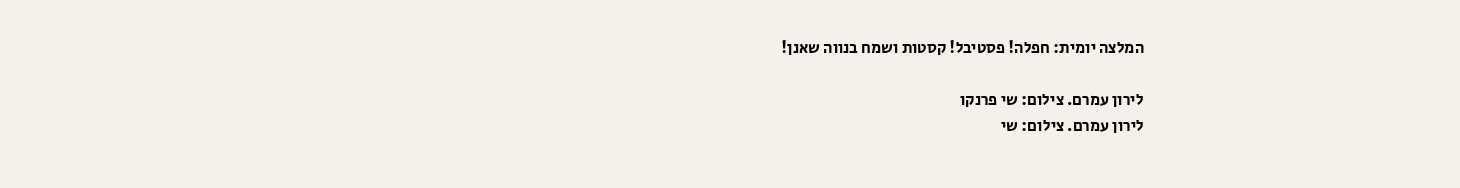המלצה יומית: חפלה! פסטיבל! קסטות ושמח בנווה שאנן!

לירון עמרם. צילום: שי פרנקו
לירון עמרם. צילום: שי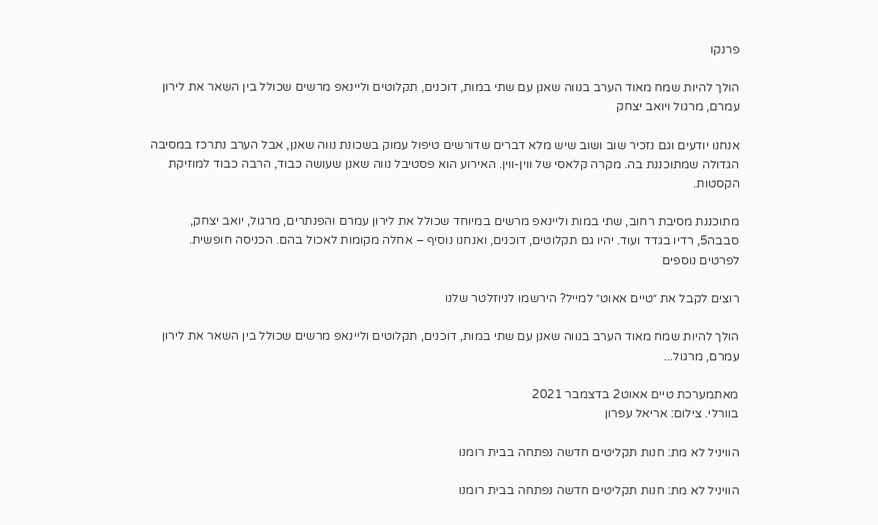פרנקו

הולך להיות שמח מאוד הערב בנווה שאנן עם שתי במות, דוכנים, תקלוטים וליינאפ מרשים שכולל בין השאר את לירון עמרם, מרגול ויואב יצחק

אנחנו יודעים וגם נזכיר שוב ושוב שיש מלא דברים שדורשים טיפול עמוק בשכונת נווה שאנן, אבל הערב נתרכז במסיבה הגדולה שמתוכננת בה. מקרה קלאסי של ווין-ווין. האירוע הוא פסטיבל נווה שאנן שעושה כבוד, הרבה כבוד למוזיקת הקסטות.

מתוכננת מסיבת רחוב, שתי במות וליינאפ מרשים במיוחד שכולל את לירון עמרם והפנתרים, מרגול, יואב יצחק, סבבה5, רדיו בגדד ועוד. יהיו גם תקלוטים, דוכנים, ואנחנו נוסיף – אחלה מקומות לאכול בהם. הכניסה חופשית.
לפרטים נוספים

רוצים לקבל את ״טיים אאוט״ למייל? הירשמו לניוזלטר שלנו

הולך להיות שמח מאוד הערב בנווה שאנן עם שתי במות, דוכנים, תקלוטים וליינאפ מרשים שכולל בין השאר את לירון עמרם, מרגול...

מאתמערכת טיים אאוט2 בדצמבר 2021
בוורלי. צילום: אריאל עפרון

הוויניל לא מת: חנות תקליטים חדשה נפתחה בבית רומנו

הוויניל לא מת: חנות תקליטים חדשה נפתחה בבית רומנו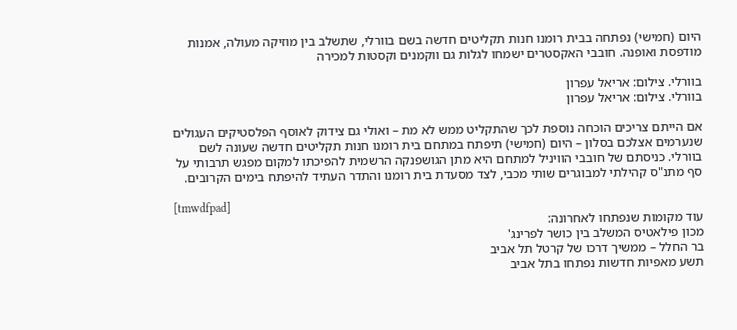היום (חמישי) נפתחה בבית רומנו חנות תקליטים חדשה בשם בוורלי, שתשלב בין מוזיקה מעולה, אמנות מודפסת ואופנה. חובבי האקסטרים ישמחו לגלות גם ווקמנים וקסטות למכירה

בוורלי. צילום: אריאל עפרון
בוורלי. צילום: אריאל עפרון

אם הייתם צריכים הוכחה נוספת לכך שהתקליט ממש לא מת – ואולי גם צידוק לאוסף הפלסטיקים העגולים שנערמים אצלכם בסלון – היום (חמישי) תיפתח במתחם בית רומנו חנות תקליטים חדשה שעונה לשם בוורלי. כניסתם של חובבי הוויניל למתחם היא מתן הגושפנקה הרשמית להפיכתו למקום מפגש תרבותי על סף מתנ"ס קהילתי למבוגרים שותי מכבי, לצד מסעדת בית רומנו והתדר העתיד להיפתח בימים הקרובים.

[tmwdfpad]
עוד מקומות שנפתחו לאחרונה:
מכון פילאטיס המשלב בין כושר לפרינג'
בר החלל – ממשיך דרכו של קרטל תל אביב
תשע מאפיות חדשות נפתחו בתל אביב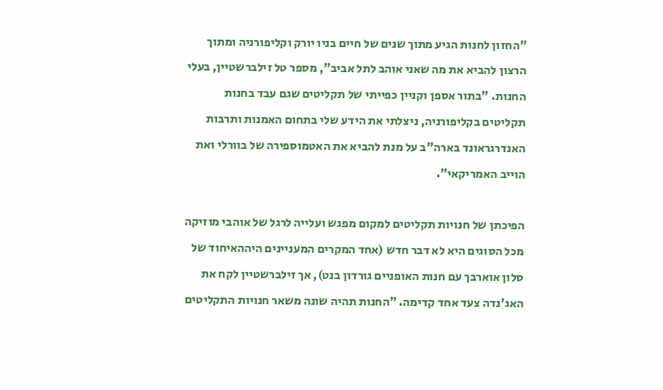"החזון לחנות הגיע מתוך שנים של חיים בניו יורק וקליפורניה ומתוך הרצון להביא את מה שאני אוהב לתל אביב", מספר טל זילברשטיין, בעלי החנות. "בתור אספן וקניין כפייתי של תקליטים שגם עבד בחנות תקליטים בקליפורניה, ניצלתי את הידע שלי בתחום האמנות ותרבות האנדרגראונד בארה"ב על מנת להביא את האטמוספירה של בוורלי ואת הוייב האמריקאי".

הפיכתן של חנויות תקליטים למקום מפגש ועלייה לרגל של אוהבי מוזיקה מכל הסוגים היא לא דבר חדש (אחד המקרים המעניינים היההאיחוד של סלון אוארבך עם חנות האופניים גורדון בנט), אך זילברשטיין לקח את האג'נדה צעד אחד קדימה. "החנות תהיה שונה משאר חנויות התקליטים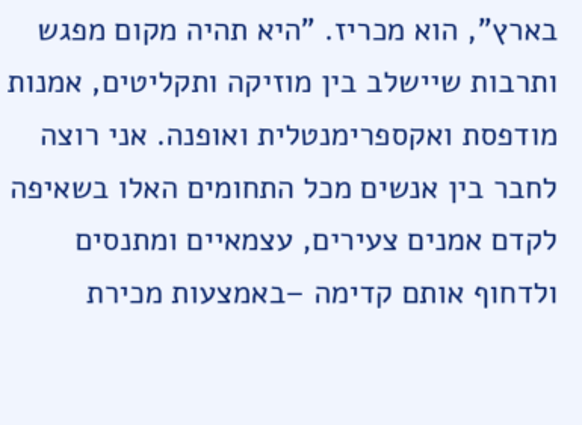בארץ", הוא מכריז. "היא תהיה מקום מפגש ותרבות שיישלב בין מוזיקה ותקליטים, אמנות מודפסת ואקספרימנטלית ואופנה. אני רוצה לחבר בין אנשים מכל התחומים האלו בשאיפה לקדם אמנים צעירים, עצמאיים ומתנסים ולדחוף אותם קדימה –באמצעות מכירת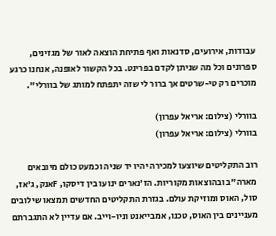עבודות, אירועים, סדנאות ואף פתיחת הוצאה לאור של מגזינים, ספרונים וכל מה שניתן לקדם בפרינט. בכל הקשור לאופנה, אנחנו כרגע מוכרים רק טי-שרטים אך ברור לי שזה יתפתח למותג של בוורלי".

בוורלי (צילום: אריאל עפרון)
בוורלי (צילום: אריאל עפרון)

רוב התקליטים שיוצעו למכירה יהיו יד שניה וכמעט כולם מיובאים מארה"ב ובהוצאות מקוריות. הז'נארים ינועו בין דיסקו, Fאנק, ג'אז, סול, האוס ומוזיקת עולם. בגזרת התקליטים החדשים תמצאו שילובים מעניינים בין האוס, טכנו, אמבייאנט וניו-וייב. אם עדיין לא התגברתם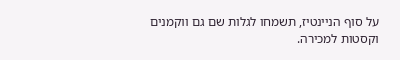על סוף הניינטיז, תשמחו לגלות שם גם ווקמנים וקסטות למכירה.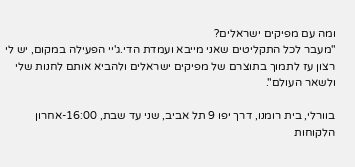ומה עם מפיקים ישראלים?
"מעבר לכל התקליטים שאני מייבא ועמדת הדי.ג'יי הפעילה במקום, יש לי רצון עז לתמוך בתוצרם של מפיקים ישראלים ולהביא אותם לחנות שלי ולשאר העולם".

בוורלי, בית רומנו, דרך יפו 9 תל אביב, שני עד שבת, 16:00-אחרון הלקוחות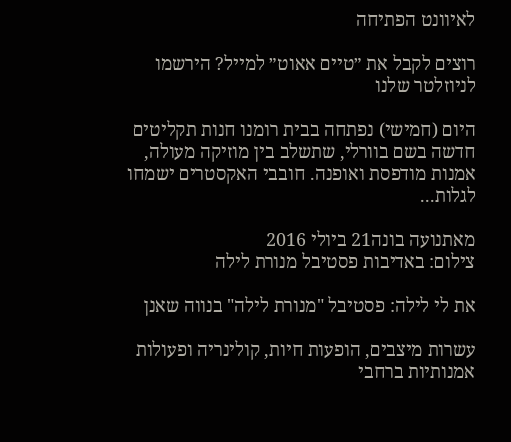לאיוונט הפתיחה

רוצים לקבל את ״טיים אאוט״ למייל? הירשמו לניוזלטר שלנו

היום (חמישי) נפתחה בבית רומנו חנות תקליטים חדשה בשם בוורלי, שתשלב בין מוזיקה מעולה, אמנות מודפסת ואופנה. חובבי האקסטרים ישמחו לגלות...

מאתנועה בונה21 ביולי 2016
צילום: באדיבות פסטיבל מנורת לילה

את לי לילה: פסטיבל "מנורת לילה" בנווה שאנן

עשרות מיצבים, הופעות חיות, קולינריה ופעולות אמנותיות ברחבי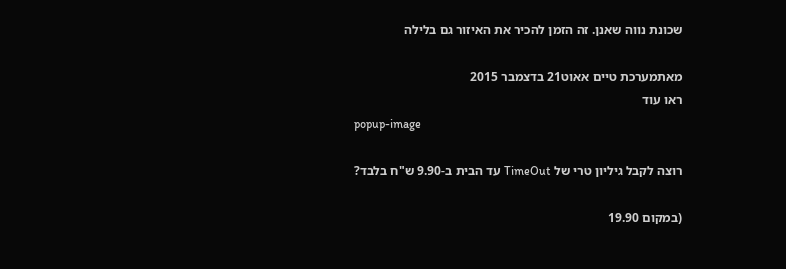שכונת נווה שאנן. זה הזמן להכיר את האיזור גם בלילה

מאתמערכת טיים אאוט21 בדצמבר 2015
ראו עוד
popup-image

רוצה לקבל גיליון טרי של TimeOut עד הבית ב-9.90 ש"ח בלבד?

(במקום 19.90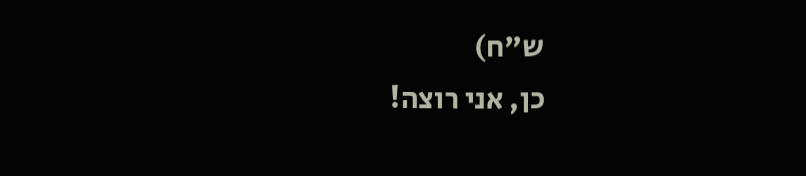ש"ח)
כן, אני רוצה!